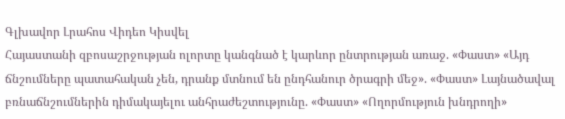Գլխավոր Լրահոս Վիդեո Կիսվել
Հայաստանի զբոսաշրջության ոլորտը կանգնած է կարևոր ընտրության առաջ. «Փաստ» «Այդ ճնշումները պատահական չեն, դրանք մտնում են ընդհանուր ծրագրի մեջ». «Փաստ» Լայնածավալ բռնաճնշումներին դիմակայելու անհրաժեշտությունը. «Փաստ» «Ողորմություն խնդրողի»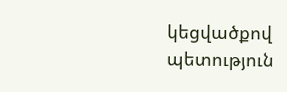կեցվածքով պետություն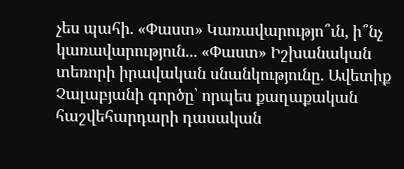չես պահի. «Փաստ» Կառավարությո՞ւն, ի՞նչ կառավարություն... «Փաստ» Իշխանական տեռորի իրավական սնանկությունը. Ավետիք Չալաբյանի գործը՝ որպես քաղաքական հաշվեհարդարի դասական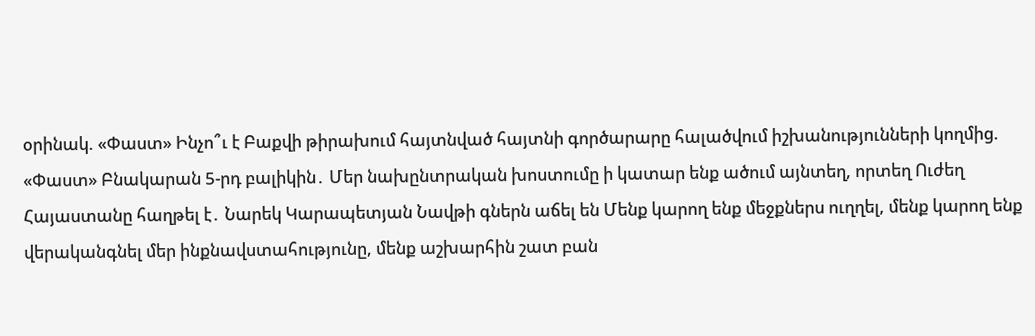օրինակ. «Փաստ» Ինչո՞ւ է Բաքվի թիրախում հայտնված հայտնի գործարարը հալածվում իշխանությունների կողմից. «Փաստ» Բնակարան 5-րդ բալիկին․ Մեր նախընտրական խոստումը ի կատար ենք ածում այնտեղ, որտեղ Ուժեղ Հայաստանը հաղթել է․ Նարեկ Կարապետյան Նավթի գներն աճել են Մենք կարող ենք մեջքներս ուղղել, մենք կարող ենք վերականգնել մեր ինքնավստահությունը, մենք աշխարհին շատ բան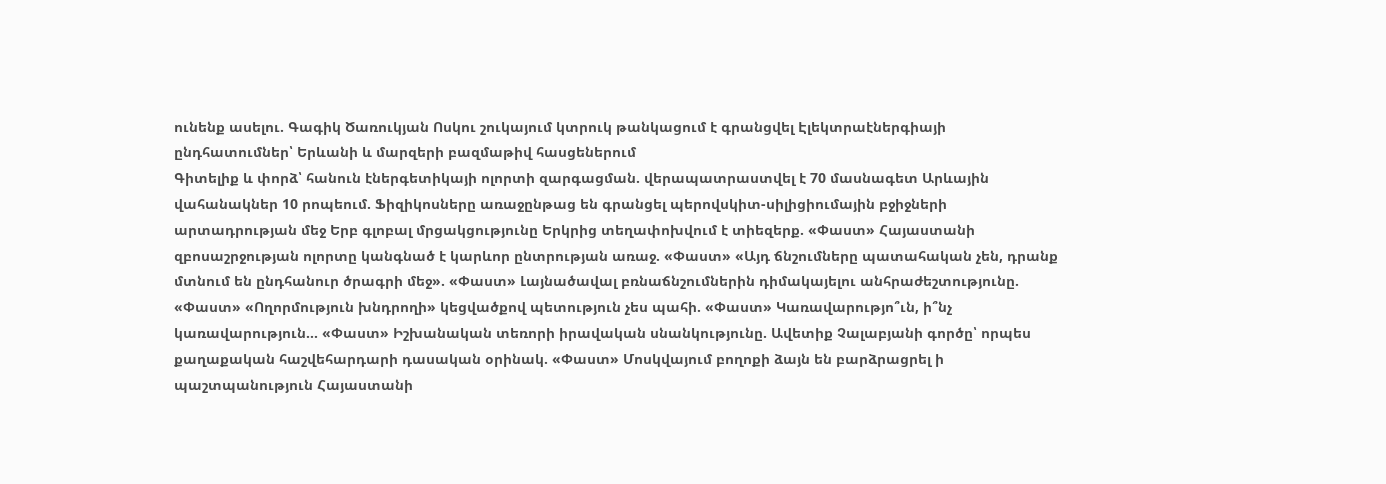ունենք ասելու. Գագիկ Ծառուկյան Ոսկու շուկայում կտրուկ թանկացում է գրանցվել Էլեկտրաէներգիայի ընդհատումներ՝ Երևանի և մարզերի բազմաթիվ հասցեներում
Գիտելիք և փորձ՝ հանուն էներգետիկայի ոլորտի զարգացման. վերապատրաստվել է 70 մասնագետ Արևային վահանակներ 10 րոպեում. Ֆիզիկոսները առաջընթաց են գրանցել պերովսկիտ-սիլիցիումային բջիջների արտադրության մեջ Երբ գլոբալ մրցակցությունը Երկրից տեղափոխվում է տիեզերք. «Փաստ» Հայաստանի զբոսաշրջության ոլորտը կանգնած է կարևոր ընտրության առաջ. «Փաստ» «Այդ ճնշումները պատահական չեն, դրանք մտնում են ընդհանուր ծրագրի մեջ». «Փաստ» Լայնածավալ բռնաճնշումներին դիմակայելու անհրաժեշտությունը. «Փաստ» «Ողորմություն խնդրողի» կեցվածքով պետություն չես պահի. «Փաստ» Կառավարությո՞ւն, ի՞նչ կառավարություն... «Փաստ» Իշխանական տեռորի իրավական սնանկությունը. Ավետիք Չալաբյանի գործը՝ որպես քաղաքական հաշվեհարդարի դասական օրինակ. «Փաստ» Մոսկվայում բողոքի ձայն են բարձրացրել ի պաշտպանություն Հայաստանի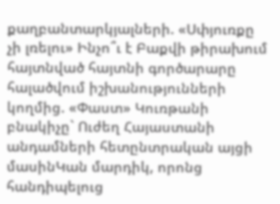քաղբանտարկյալների. «Սփյուռքը չի լռելու» Ինչո՞ւ է Բաքվի թիրախում հայտնված հայտնի գործարարը հալածվում իշխանությունների կողմից. «Փաստ» Կուռթանի բնակիչը` Ուժեղ Հայաստանի անդամների հետընտրական այցի մասինԿան մարդիկ, որոնց հանդիպելուց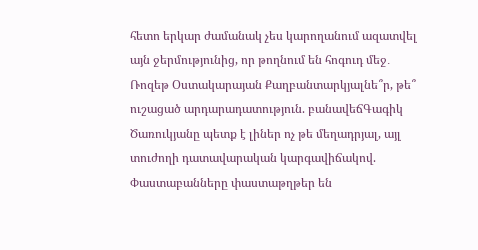հետո երկար ժամանակ չես կարողանում ազատվել այն ջերմությունից, որ թողնում են հոգուդ մեջ․ Ռոզեթ Օստակարայան Քաղբանտարկյալնե՞ր, թե՞ ուշացած արդարադատություն. բանավեճԳագիկ Ծառուկյանը պետք է լիներ ոչ թե մեղադրյալ, այլ տուժողի դատավարական կարգավիճակով. Փաստաբանները փաստաթղթեր են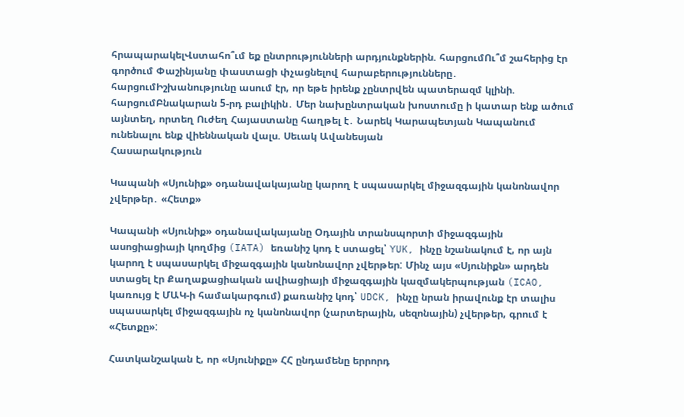հրապարակելՎստահո՞ւմ եք ընտրությունների արդյունքներին. հարցումՈւ՞մ շահերից էր գործում Փաշինյանը փաստացի փչացնելով հարաբերությունները․ հարցումԻշխանությունը ասում էր, որ եթե իրենք չընտրվեն պատերազմ կլինի. հարցումԲնակարան 5-րդ բալիկին․ Մեր նախընտրական խոստումը ի կատար ենք ածում այնտեղ, որտեղ Ուժեղ Հայաստանը հաղթել է․ Նարեկ Կարապետյան Կապանում ունենալու ենք վիեննական վալս. Սեւակ Ավանեսյան
Հասարակություն

Կապանի «Սյունիք» օդանավակայանը կարող է սպասարկել միջազգային կանոնավոր չվերթեր․ «Հետք»

Կապանի «Սյունիք» օդանավակայանը Օդային տրանսպորտի միջազգային ասոցիացիայի կողմից (IATA) եռանիշ կոդ է ստացել՝ YUK, ինչը նշանակում է, որ այն կարող է սպասարկել միջազգային կանոնավոր չվերթեր: Մինչ այս «Սյունիքն» արդեն ստացել էր Քաղաքացիական ավիացիայի միջազգային կազմակերպության (ICAO, կառույց է ՄԱԿ-ի համակարգում) քառանիշ կոդ՝ UDCK, ինչը նրան իրավունք էր տալիս սպասարկել միջազգային ոչ կանոնավոր (չարտերային, սեզոնային) չվերթեր, գրում է «Հետքը»:

Հատկանշական է, որ «Սյունիքը» ՀՀ ընդամենը երրորդ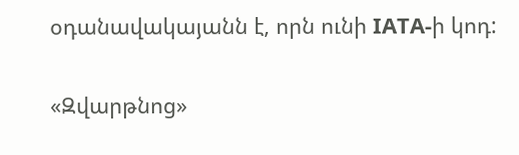օդանավակայանն է, որն ունի IATA-ի կոդ:

«Զվարթնոց»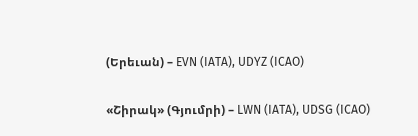(Երեւան) – EVN (IATA), UDYZ (ICAO)

«Շիրակ» (Գյումրի) – LWN (IATA), UDSG (ICAO)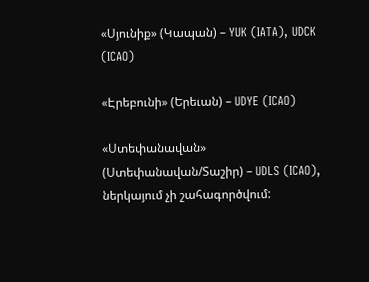«Սյունիք» (Կապան) – YUK (IATA), UDCK (ICAO)

«Էրեբունի» (Երեւան) – UDYE (ICAO)

«Ստեփանավան» (Ստեփանավան/Տաշիր) – UDLS (ICAO), ներկայում չի շահագործվում: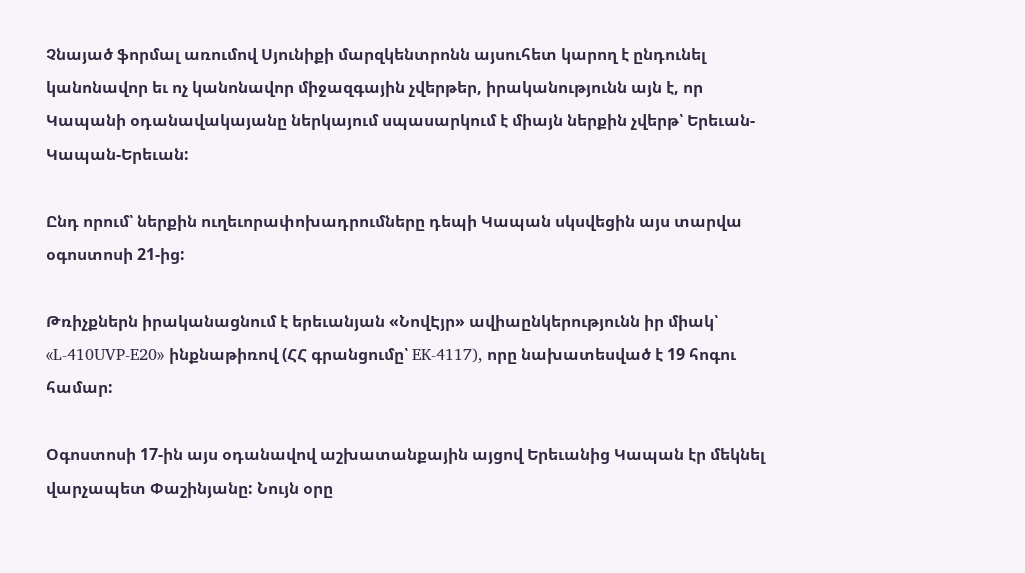Չնայած ֆորմալ առումով Սյունիքի մարզկենտրոնն այսուհետ կարող է ընդունել կանոնավոր եւ ոչ կանոնավոր միջազգային չվերթեր, իրականությունն այն է, որ Կապանի օդանավակայանը ներկայում սպասարկում է միայն ներքին չվերթ՝ Երեւան-Կապան-Երեւան:

Ընդ որում՝ ներքին ուղեւորափոխադրումները դեպի Կապան սկսվեցին այս տարվա օգոստոսի 21-ից:

Թռիչքներն իրականացնում է երեւանյան «ՆովԷյր» ավիաընկերությունն իր միակ՝ «L-410UVP-E20» ինքնաթիռով (ՀՀ գրանցումը՝ EK-4117), որը նախատեսված է 19 հոգու համար:

Օգոստոսի 17-ին այս օդանավով աշխատանքային այցով Երեւանից Կապան էր մեկնել վարչապետ Փաշինյանը: Նույն օրը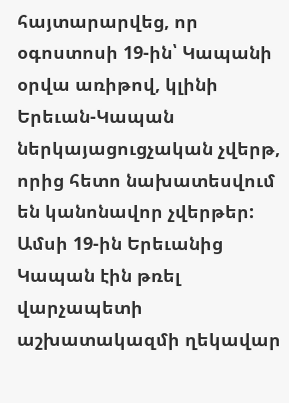հայտարարվեց, որ օգոստոսի 19-ին՝ Կապանի օրվա առիթով, կլինի Երեւան-Կապան ներկայացուցչական չվերթ, որից հետո նախատեսվում են կանոնավոր չվերթեր: Ամսի 19-ին Երեւանից Կապան էին թռել վարչապետի աշխատակազմի ղեկավար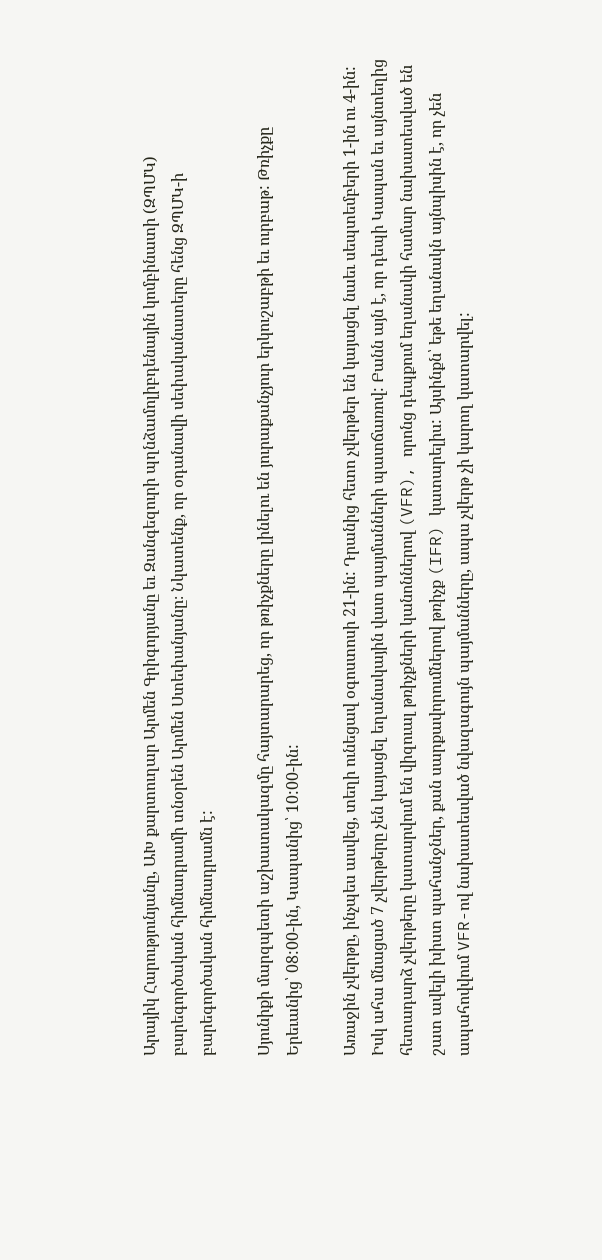Արայիկ Հարությունյանը, ԱԽ քարտուղար Արմեն Գրիգորյանը եւ Զանգեզուրի պղնձամոլիբդենային կոմբինատի (ԶՊՄԿ) բարեգործական հիմնադրամի տնօրեն Արմեն Ստեփանյանը։ Նկատենք, որ օդանավի սեփականատերը հենց ԶՊՄԿ-ի բարեգործական հիմնադրամն է:

Սյունիքի մարզպետի աշխատակազմը հայտարարեց, որ թռիչքները լինելու են յուրաքանչյուր երկուշաբթի եւ ուրբաթ: Թռիչքը Երեւանից՝ 08:00-ին, Կապանից՝ 10:00-ին:

Առաջին չվերթը, ինչպես ասվեց, տեղի ունեցավ օգոստոսի 21-ին: Դրանից հետո չվերթեր են կայացել նաեւ սեպտեմբերի 1-ին ու 4-ին: Իսկ ահա մնացած 7 չվերթերը չեն կայացել եղանակային վատ պայմանների պատճառով: Բանն այն է, որ դեպի Կապան եւ այնտեղից հետադարձ չվերթերը կատարվում են վիզուալ թռիչքների կանոններով (VFR), որոնց դեպքում եղանակի համար նախատեսված են շատ ավելի խիստ պահանջներ, քան սարքավորումներով թռիչք (IFR) կատարելիս: Այսինքն՝ եթե եղանակն այնպիսին է, որ չեն ապահովվում VFR-ով նախատեսված նվազագույն պայմանները, ապա չվերթ չի կարող կատարվել: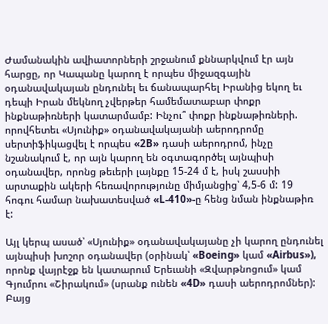Ժամանակին ավիատորների շրջանում քննարկվում էր այն հարցը, որ Կապանը կարող է որպես միջազգային օդանավակայան ընդունել եւ ճանապարհել Իրանից եկող եւ դեպի Իրան մեկնող չվերթեր համեմատաբար փոքր ինքնաթիռների կատարմամբ: Ինչու՞ փոքր ինքնաթիռների. որովհետեւ «Սյունիք» օդանավակայանի աերոդրոմը սերտիֆիկացվել է որպես «2B» դասի աերոդրոմ, ինչը նշանակում է, որ այն կարող են օգտագործել այնպիսի օդանավեր, որոնց թեւերի լայնքը 15-24 մ է, իսկ շասսիի արտաքին ակերի հեռավորությունը միմյանցից՝ 4,5-6 մ: 19 հոգու համար նախատեսված «L-410»-ը հենց նման ինքնաթիռ է:

Այլ կերպ ասած՝ «Սյունիք» օդանավակայանը չի կարող ընդունել այնպիսի խոշոր օդանավեր (օրինակ՝ «Boeing» կամ «Airbus»), որոնք վայրէջք են կատարում Երեւանի «Զվարթնոցում» կամ Գյումրու «Շիրակում» (սրանք ունեն «4D» դասի աերոդրոմներ): Բայց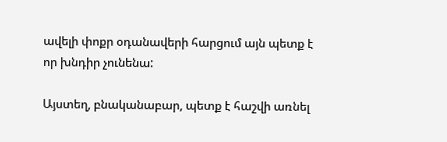ավելի փոքր օդանավերի հարցում այն պետք է որ խնդիր չունենա:

Այստեղ, բնականաբար, պետք է հաշվի առնել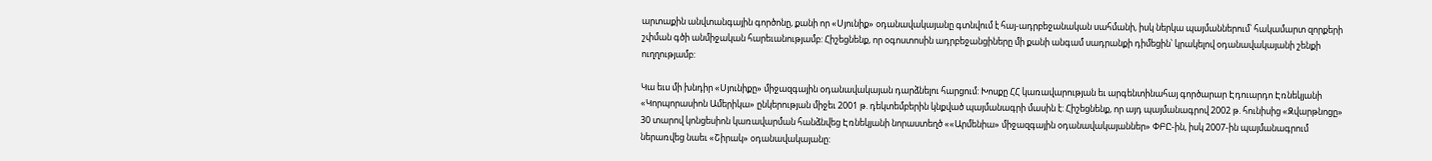արտաքին անվտանգային գործոնը, քանի որ «Սյունիք» օդանավակայանը գտնվում է հայ-ադրբեջանական սահմանի, իսկ ներկա պայմաններում՝ հակամարտ զորքերի շփման գծի անմիջական հարեւանությամբ: Հիշեցնենք, որ օգոստոսին ադրբեջանցիները մի քանի անգամ սադրանքի դիմեցին՝ կրակելով օդանավակայանի շենքի ուղղությամբ:

Կա եւս մի խնդիր «Սյունիքը» միջազգային օդանավակայան դարձնելու հարցում: Խոսքը ՀՀ կառավարության եւ արգենտինահայ գործարար Էդուարդո Էռնեկյանի «Կորպորասիոն Ամերիկա» ընկերության միջեւ 2001 թ. դեկտեմբերին կնքված պայմանագրի մասին է: Հիշեցնենք, որ այդ պայմանագրով 2002 թ. հունիսից «Զվարթնոցը» 30 տարով կոնցեսիոն կառավարման հանձնվեց Էռնեկյանի նորաստեղծ ««Արմենիա» միջազգային օդանավակայաններ» ՓԲԸ-ին, իսկ 2007-ին պայմանագրում ներառվեց նաեւ «Շիրակ» օդանավակայանը: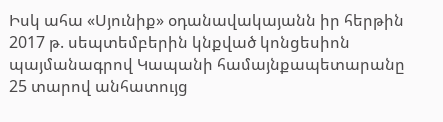Իսկ ահա «Սյունիք» օդանավակայանն իր հերթին 2017 թ. սեպտեմբերին կնքված կոնցեսիոն պայմանագրով Կապանի համայնքապետարանը 25 տարով անհատույց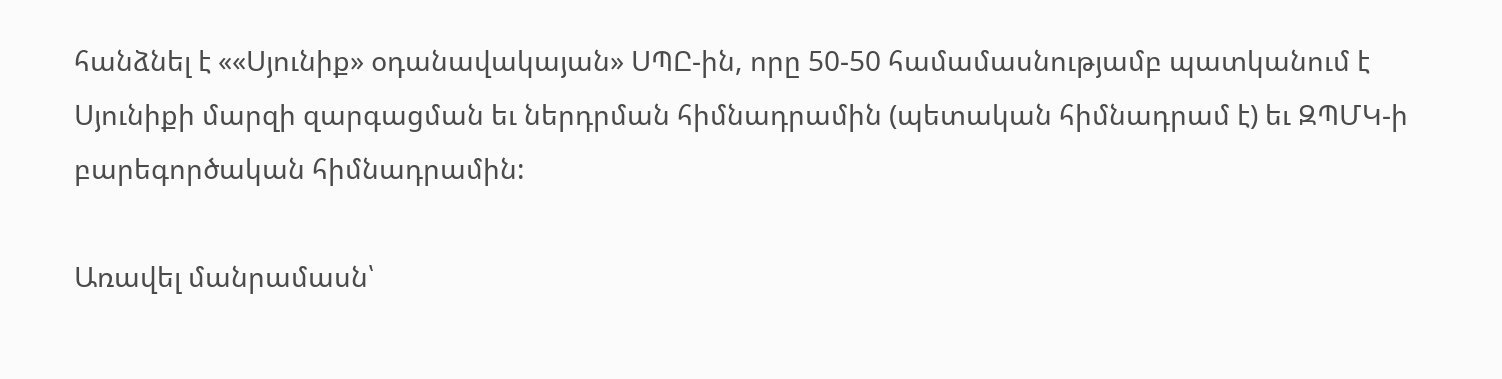հանձնել է ««Սյունիք» օդանավակայան» ՍՊԸ-ին, որը 50-50 համամասնությամբ պատկանում է Սյունիքի մարզի զարգացման եւ ներդրման հիմնադրամին (պետական հիմնադրամ է) եւ ԶՊՄԿ-ի բարեգործական հիմնադրամին:

Առավել մանրամասն՝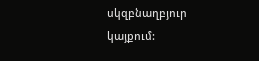սկզբնաղբյուր կայքում: